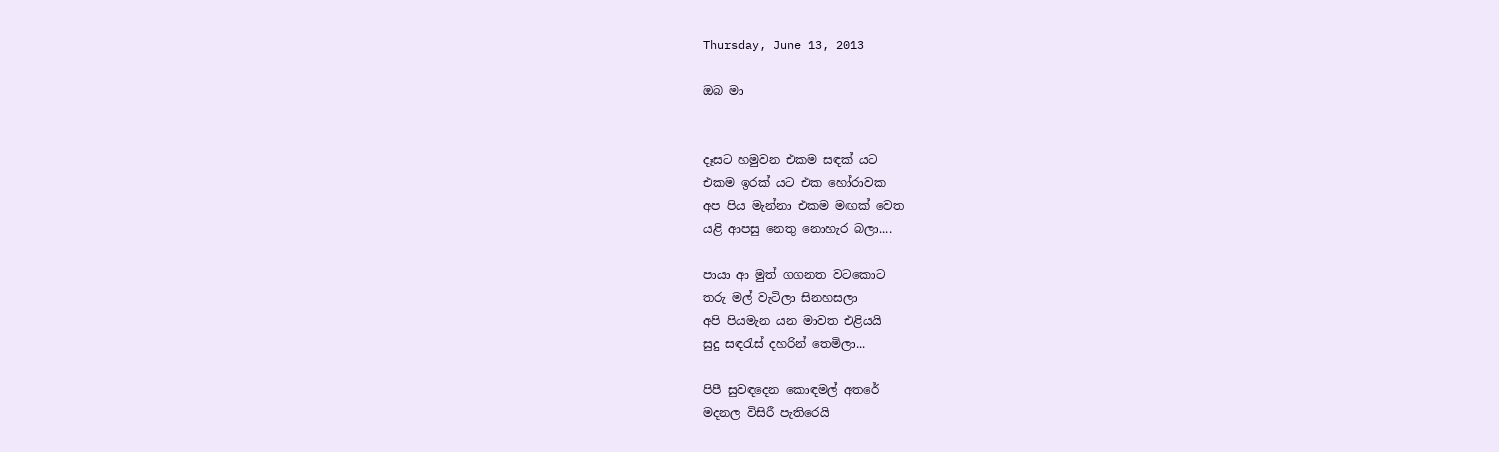Thursday, June 13, 2013

ඔබ මා


දෑසට හමුවන එකම සඳක් යට
එකම ඉරක් යට එක හෝරාවක
අප පිය මැන්නා එකම මඟක් වෙත
යළි ආපසු නෙතු නොහැර බලා....

පායා ආ මුත් ගගනත වටකොට
තරු මල් වැටිලා සිනහසලා
අපි පියමැන යන මාවත එළියයි
සුදු සඳරැස් දහරින් තෙමිලා...

පිපී සුවඳදෙන කොඳමල් අතරේ
මදනල විසිරී පැතිරෙයි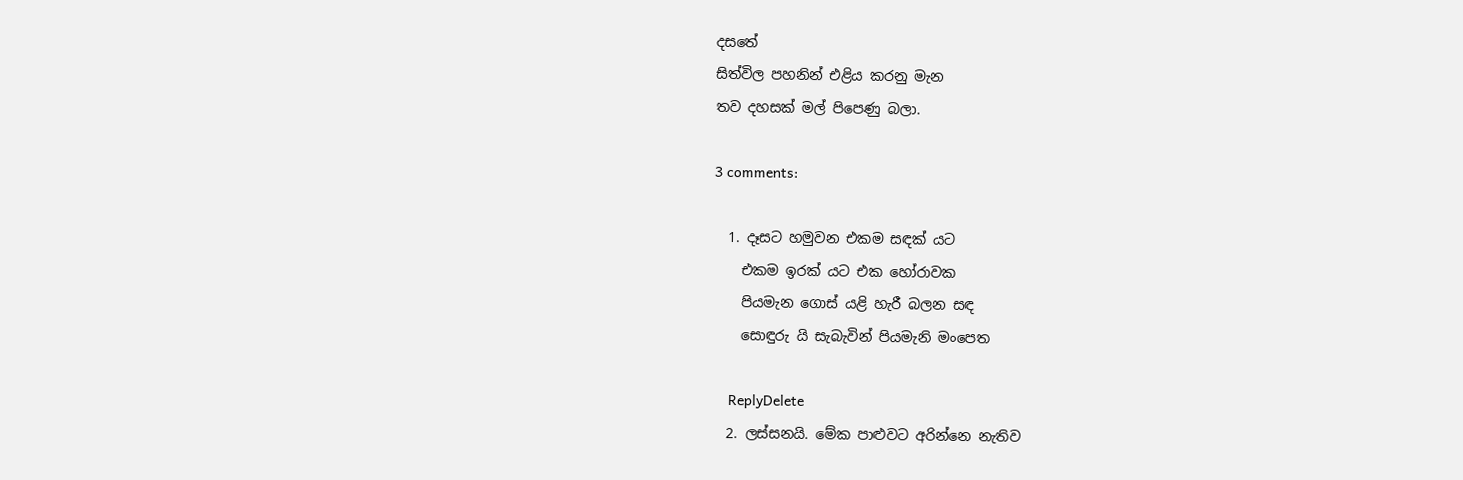දසතේ
සිත්විල පහනින් එළිය කරනු මැන
තව දහසක් මල් පිපෙණු බලා.

3 comments:

  1. දෑසට හමුවන එකම සඳක් යට
    එකම ඉරක් යට එක හෝරාවක
    පියමැන ගොස් යළි හැරී බලන සඳ
    සොඳුරු යි සැබැවින් පියමැනි මංපෙත

    ReplyDelete
  2. ලස්සනයි. මේක පාළුවට අරින්නෙ නැතිව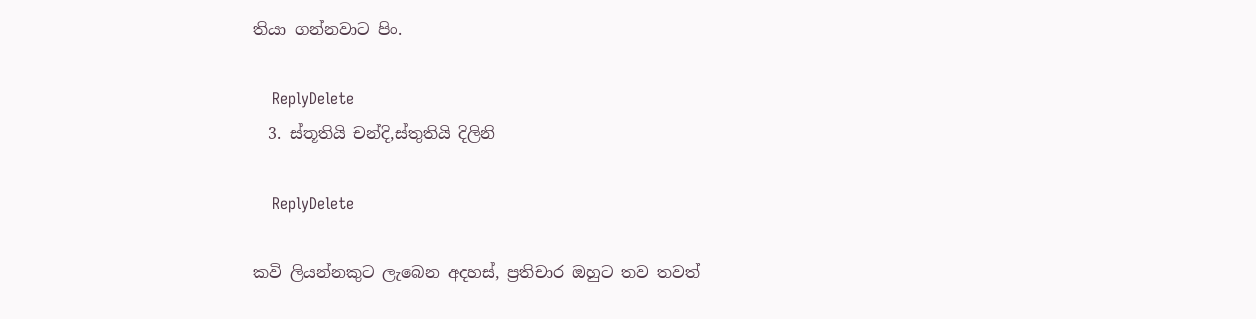තියා ගන්නවාට පිං.

    ReplyDelete
  3. ස්තූතියි චන්දි,ස්තුතියි දිලිනි

    ReplyDelete

කවි ලියන්නකුට ලැබෙන අදහස්, ප්‍රතිචාර ඔහුට තව තවත්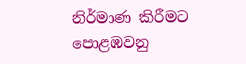නිර්මාණ කිරීමට පොළඹවනු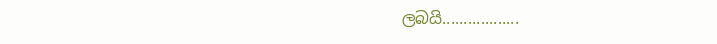ලබයි..................